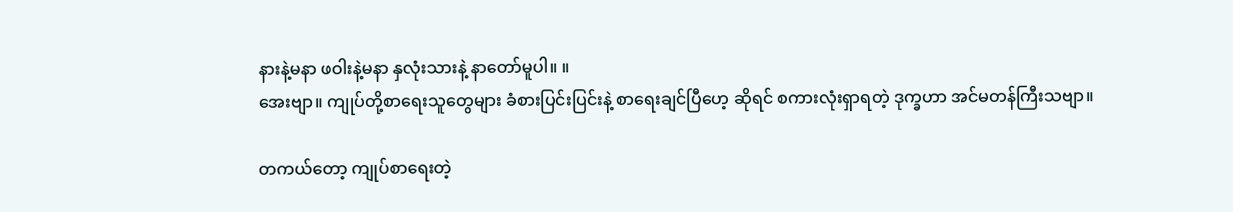နားနဲ့မနာ ဖဝါးနဲ့မနာ နှလုံးသားနဲ့ နာတော်မူပါ။ ။
အေးဗျာ။ ကျုပ်တို့စာရေးသူတွေများ ခံစားပြင်းပြင်းနဲ့ စာရေးချင်ပြီဟေ့ ဆိုရင် စကားလုံးရှာရတဲ့ ဒုက္ခဟာ အင်မတန်ကြီးသဗျာ။

တကယ်တော့ ကျုပ်စာရေးတဲ့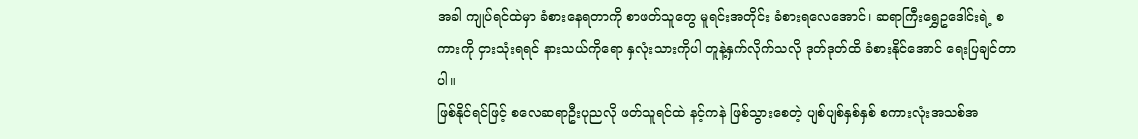အခါ ကျုပ်ရင်ထဲမှာ ခံစားနေရတာကို စာဖတ်သူတွေ မူရင်းအတိုင်း ခံစားရလေအောင်၊ ဆရာကြီးရွှေဥဒေါင်းရဲ့ စကားကို ငှားသုံးရရင် နားသယ်ကိုရော နှလုံးသားကိုပါ တူနဲ့နှက်လိုက်သလို ဒုတ်ဒုတ်ထိ ခံစားနိုင်အောင် ရေးပြချင်တာပါ။
ဖြစ်နိုင်ရင်ဖြင့် စလေဆရာဦးပုညလို ဖတ်သူရင်ထဲ နင့်ကနဲ ဖြစ်သွားစေတဲ့ ပျစ်ပျစ်နှစ်နှစ် စကားလုံးအသစ်အ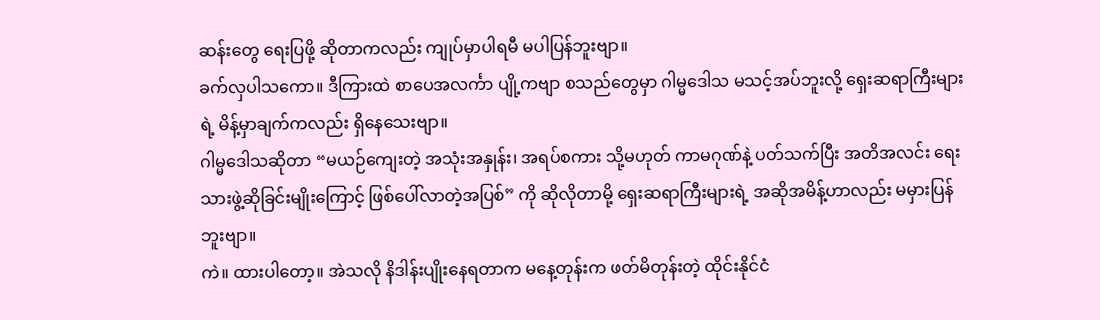ဆန်းတွေ ရေးပြဖို့ ဆိုတာကလည်း ကျုပ်မှာပါရမီ မပါပြန်ဘူးဗျာ။
ခက်လှပါသကော။ ဒီကြားထဲ စာပေအလင်္ကာ ပျို့ကဗျာ စသည်တွေမှာ ဂါမ္မဒေါသ မသင့်အပ်ဘူးလို့ ရှေးဆရာကြီးများရဲ့ မိန့်မှာချက်ကလည်း ရှိနေသေးဗျာ။
ဂါမ္မဒေါသဆိုတာ “မယဉ်ကျေးတဲ့ အသုံးအနှုန်း၊ အရပ်စကား သို့မဟုတ် ကာမဂုဏ်နဲ့ ပတ်သက်ပြီး အတိအလင်း ရေးသားဖွဲ့ဆိုခြင်းမျိုးကြောင့် ဖြစ်ပေါ်လာတဲ့အပြစ်” ကို ဆိုလိုတာမို့ ရှေးဆရာကြီးများရဲ့ အဆိုအမိန့်ဟာလည်း မမှားပြန်ဘူးဗျာ။
ကဲ။ ထားပါတော့။ အဲသလို နိဒါန်းပျိုးနေရတာက မနေ့တုန်းက ဖတ်မိတုန်းတဲ့ ထိုင်းနိုင်ငံ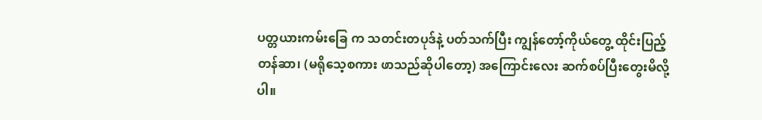ပတ္တယားကမ်းခြေ က သတင်းတပုဒ်နဲ့ ပတ်သက်ပြီး ကျွန်တော့်ကိုယ်တွေ့ ထိုင်းပြည့်တန်ဆာ၊ (မရိုသေ့စကား ဖာသည်ဆိုပါတော့) အကြောင်းလေး ဆက်စပ်ပြီးတွေးမိလို့ပါ။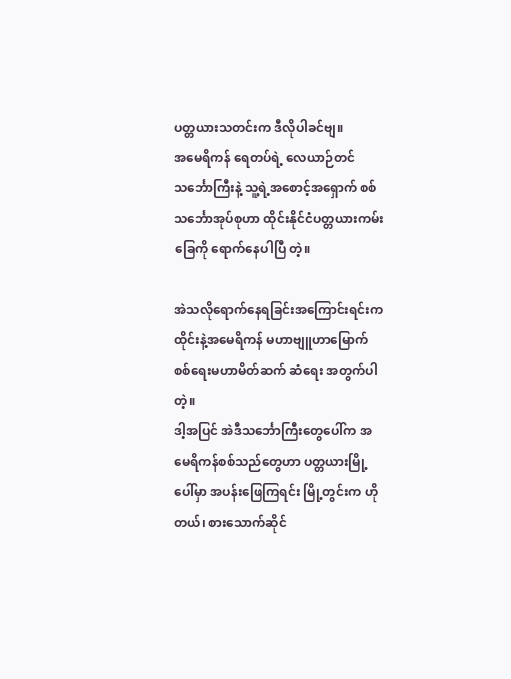ပတ္တယားသတင်းက ဒီလိုပါခင်ဗျ။
အမေရိကန် ရေတပ်ရဲ့ လေယာဉ်တင် သင်္ဘောကြီးနဲ့ သူ့ရဲ့အစောင့်အရှောက် စစ်သင်္ဘောအုပ်စုဟာ ထိုင်းနိုင်ငံပတ္တယားကမ်းခြေကို ရောက်နေပါပြီ တဲ့။

အဲသလိုရောက်နေရခြင်းအကြောင်းရင်းက ထိုင်းနဲ့အမေရိကန် မဟာဗျူဟာမြောက် စစ်ရေးမဟာမိတ်ဆက် ဆံရေး အတွက်ပါတဲ့။
ဒါ့အပြင် အဲဒီသင်္ဘောကြီးတွေပေါ်က အမေရိကန်စစ်သည်တွေဟာ ပတ္တယားမြို့ပေါ်မှာ အပန်းဖြေကြရင်း မြို့တွင်းက ဟိုတယ်၊ စားသောက်ဆိုင်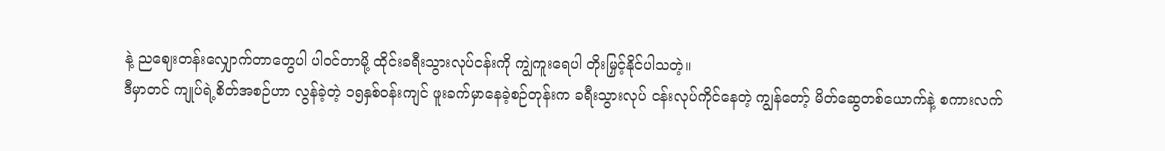နဲ့ ညဈေးတန်းလျှောက်တာတွေပါ ပါဝင်တာမို့ ထိုင်းခရီးသွားလုပ်ငန်းကို ကျွဲကူးရေပါ တိုးမြှင့်နိုင်ပါသတဲ့။
ဒီမှာတင် ကျုပ်ရဲ့စိတ်အစဉ်ဟာ လွန်ခဲ့တဲ့ ၁၅နှစ်ဝန်းကျင် ဖူးခက်မှာနေခဲ့စဉ်တုန်းက ခရီးသွားလုပ် ငန်းလုပ်ကိုင်နေတဲ့ ကျွန်တော့် မိတ်ဆွေတစ်ယောက်နဲ့ စကားလက်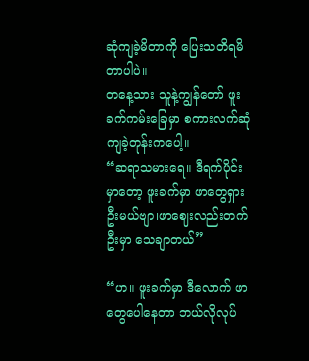ဆုံကျခဲ့မိတာကို ပြေးသတိရမိတာပါပဲ။
တနေ့သား သူနဲ့ကျွန်တော် ဖူးခက်ကမ်းခြေမှာ စကားလက်ဆုံကျခဲ့တုန်းကပေါ့။
“ဆရာသမားရေ။ ဒီရက်ပိုင်းမှာတော့ ဖူးခက်မှာ ဖာတွေရှားဦးမယ်ဗျာ၊ဖာဈေးလည်းတက်ဦးမှာ သေချာတယ်”

“ဟ။ ဖူးခက်မှာ ဒီလောက် ဖာတွေပေါနေတာ ဘယ်လိုလုပ်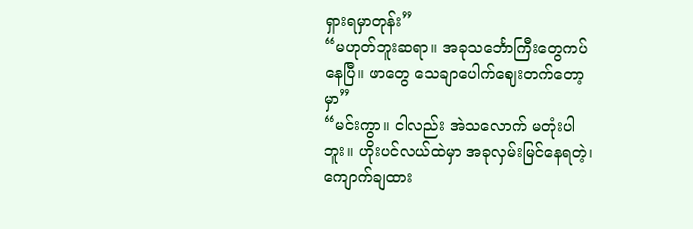ရှားရမှာတုန်း”
“မဟုတ်ဘူးဆရာ။ အခုသင်္ဘောကြီးတွေကပ်နေပြီ။ ဖာတွေ သေချာပေါက်ဈေးတက်တော့မှာ”
“မင်းကွာ။ ငါလည်း အဲသလောက် မတုံးပါဘူး။ ဟိုးပင်လယ်ထဲမှာ အခုလှမ်းမြင်နေရတဲ့၊ကျောက်ချထား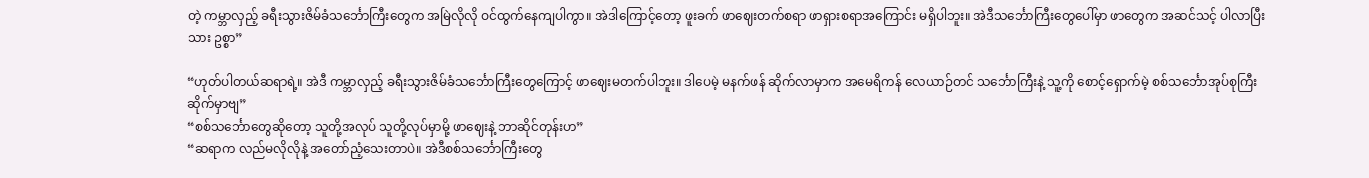တဲ့ ကမ္ဘာလှည့် ခရီးသွားဇိမ်ခံသင်္ဘောကြီးတွေက အမြဲလိုလို ဝင်ထွက်နေကျပါကွာ။ အဲဒါကြောင့်တော့ ဖူးခက် ဖာဈေးတက်စရာ ဖာရှားစရာအကြောင်း မရှိပါဘူး။ အဲဒီသင်္ဘောကြီးတွေပေါ်မှာ ဖာတွေက အဆင်သင့် ပါလာပြီးသား ဥစ္စာ”

“ဟုတ်ပါတယ်ဆရာရဲ့။ အဲဒီ ကမ္ဘာလှည့် ခရီးသွားဇိမ်ခံသင်္ဘောကြီးတွေကြောင့် ဖာဈေးမတက်ပါဘူး။ ဒါပေမဲ့ မနက်ဖန် ဆိုက်လာမှာက အမေရိကန် လေယာဉ်တင် သင်္ဘောကြီးနဲ့ သူ့ကို စောင့်ရှောက်မဲ့ စစ်သင်္ဘောအုပ်စုကြီးဆိုက်မှာဗျ”
“စစ်သင်္ဘောတွေဆိုတော့ သူတို့အလုပ် သူတို့လုပ်မှာမို့ ဖာဈေးနဲ့ ဘာဆိုင်တုန်းဟ”
“ဆရာက လည်မလိုလိုနဲ့ အတော်ညံ့သေးတာပဲ။ အဲဒီစစ်သင်္ဘောကြီးတွေ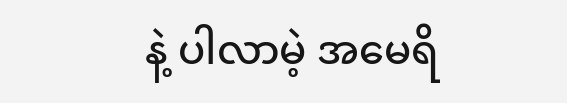နဲ့ ပါလာမဲ့ အမေရိ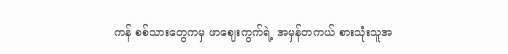ကန် စစ်သားတွေကမှ ဖာဈေးကွက်ရဲ့ အမှန်တကယ် စားသုံးသူအ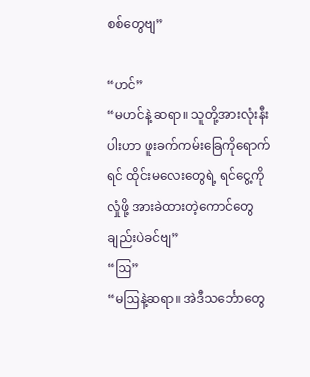စစ်တွေဗျ”

“ဟင်”
“မဟင်နဲ့ ဆရာ။ သူတို့အားလုံးနီးပါးဟာ ဖူးခက်ကမ်းခြေကိုရောက်ရင် ထိုင်းမလေးတွေရဲ့ ရင်ငွေ့ကိုလှုံဖို့ အားခဲထားတဲ့ကောင်တွေချည်းပဲခင်ဗျ”
“ဩ”
“မဩနဲ့ဆရာ။ အဲဒီသင်္ဘောတွေ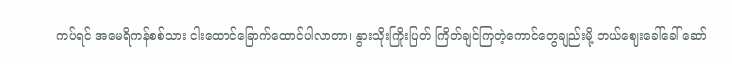ကပ်ရင် အမေရိကန်စစ်သား ငါးထောင်ခြောက်ထောင်ပါလာတာ၊ နွားသိုးကြိုးပြတ် ကြိတ်ချင်ကြတဲ့ကောင်တွေချည်းမို့ ဘယ်ဈေးခေါ်ခေါ် ဆော်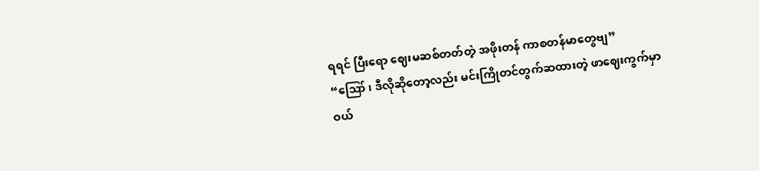ရရင် ပြီးရော ဈေးမဆစ်တတ်တဲ့ အဖိုးတန် ကာစတန်မာတွေဗျ”
“ဪ၊ ဒီလိုဆိုတော့လည်း မင်းကြိုတင်တွက်ဆထားတဲ့ ဖာဈေးကွက်မှာ ဝယ်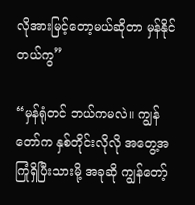လိုအားမြင့်တော့မယ်ဆိုတာ မှန်နိုင်တယ်ကွ”

“မှန်ရုံတင် ဘယ်ကမလဲ။ ကျွန်တော်က နှစ်တိုင်းလိုလို အတွေ့အကြုံရှိပြီးသားမို့ အခုဆို ကျွန်တော့်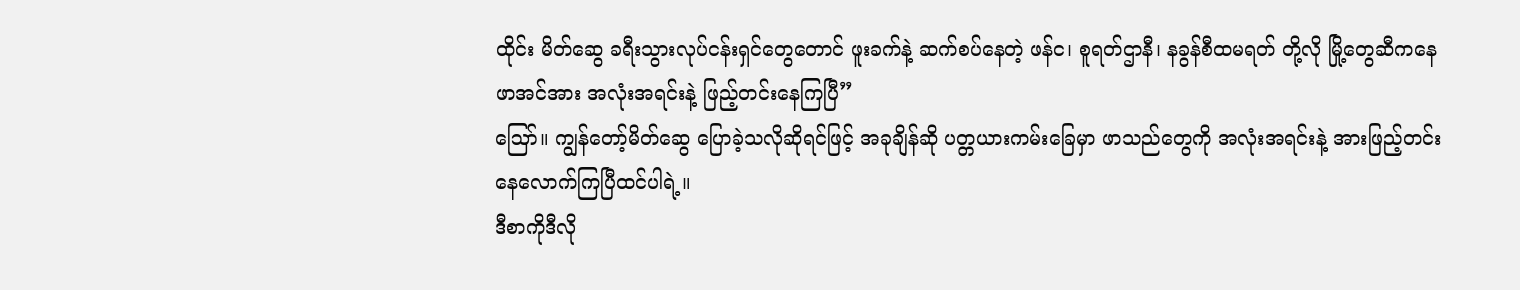ထိုင်း မိတ်ဆွေ ခရီးသွားလုပ်ငန်းရှင်တွေတောင် ဖူးခက်နဲ့ ဆက်စပ်နေတဲ့ ဖန်င၊ စူရတ်ဌာနီ၊ နခွန်စီထမရတ် တို့လို မြို့တွေဆီကနေ ဖာအင်အား အလုံးအရင်းနဲ့ ဖြည့်တင်းနေကြပြီ”
ဪ။ ကျွန်တော့်မိတ်ဆွေ ပြောခဲ့သလိုဆိုရင်ဖြင့် အခုချိန်ဆို ပတ္တယားကမ်းခြေမှာ ဖာသည်တွေကို အလုံးအရင်းနဲ့ အားဖြည့်တင်း နေလောက်ကြပြီထင်ပါရဲ့။
ဒီစာကိုဒီလို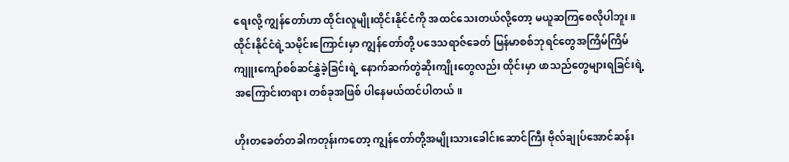ရေးလို့ ကျွန်တော်ဟာ ထိုင်းလူမျိုးထိုင်းနိုင်ငံကို အထင်သေးတယ်လို့တော့ မယူဆကြစေလိုပါဘူး။
ထိုင်းနိုင်ငံရဲ့သမိုင်းကြောင်းမှာ ကျွန်တော်တို့ ပဒေသရာဇ်ခေတ် မြန်မာစစ်ဘုရင်တွေအကြိမ်ကြိမ် ကျူးကျော်စစ်ဆင်နွှဲခဲ့ခြင်းရဲ့ နောက်ဆက်တွဲဆိုးကျိုးတွေလည်း ထိုင်းမှာ ဖာသည်တွေများရခြင်းရဲ့ အကြောင်းတရား တစ်ခုအဖြစ် ပါနေမယ်ထင်ပါတယ်။

ဟိုးတခေတ်တခါကတုန်းကတော့ ကျွန်တော်တို့အမျိုးသားခေါင်းဆောင်ကြီး ဗိုလ်ချုပ်အောင်ဆန်း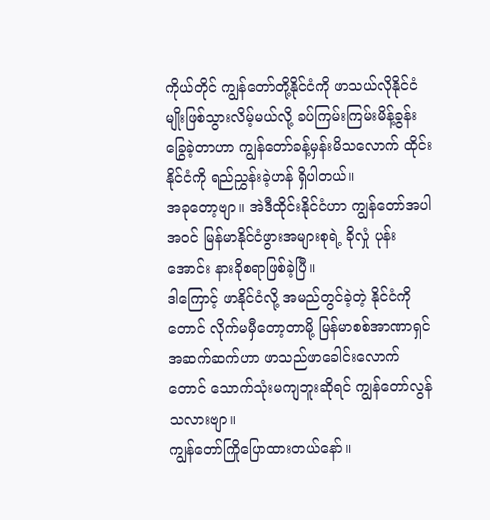ကိုယ်တိုင် ကျွန်တော်တို့နိုင်ငံကို ဖာသယ်လိုနိုင်ငံမျိုးဖြစ်သွားလိမ့်မယ်လို့ ခပ်ကြမ်းကြမ်းမိန့်ခွန်းခြွေခဲ့တာဟာ ကျွန်တော်ခန့်မှန်းမိသလောက် ထိုင်းနိုင်ငံကို ရည်ညွှန်းခဲ့ဟန် ရှိပါတယ်။
အခုတော့ဗျာ။ အဲဒီထိုင်းနိုင်ငံဟာ ကျွန်တော်အပါအဝင် မြန်မာနိုင်ငံဖွားအများစုရဲ့ ခိုလှုံ ပုန်းအောင်း နားခိုစရာဖြစ်ခဲ့ပြီ။
ဒါကြောင့် ဖာနိုင်ငံလို့ အမည်တွင်ခဲ့တဲ့ နိုင်ငံကိုတောင် လိုက်မမှီတော့တာမို့ မြန်မာစစ်အာဏာရှင် အဆက်ဆက်ဟာ ဖာသည်ဖာခေါင်းလောက်တောင် သောက်သုံးမကျဘူးဆိုရင် ကျွန်တော်လွန်သလားဗျာ။
ကျွန်တော်ကြိုပြောထားတယ်နော်။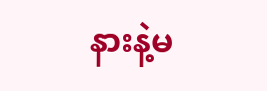နားနဲ့မ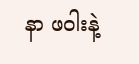နာ ဖဝါးနဲ့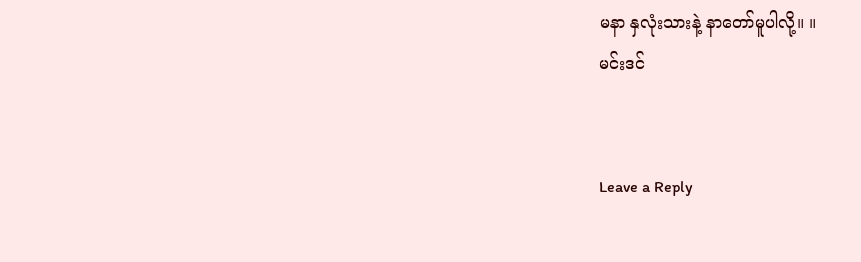မနာ နှလုံးသားနဲ့ နာတော်မူပါလို့။ ။
မင်းဒင်


Leave a Reply